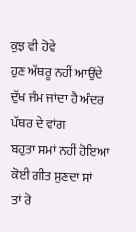ਕੁਝ ਵੀ ਹੋਵੇ
ਹੁਣ ਅੱਥਰੂ ਨਹੀਂ ਆਉਂਦੇ
ਦੁੱਖ ਜੰਮ ਜਾਂਦਾ ਹੈ ਅੰਦਰ
ਪੱਥਰ ਦੇ ਵਾਂਗ
ਬਹੁਤਾ ਸਮਾਂ ਨਹੀਂ ਹੋਇਆ
ਕੋਈ ਗੀਤ ਸੁਣਦਾ ਸਾਂ
ਤਾਂ ਰੋ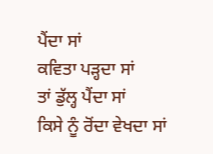ਪੈਂਦਾ ਸਾਂ
ਕਵਿਤਾ ਪੜ੍ਹਦਾ ਸਾਂ
ਤਾਂ ਡੁੱਲ੍ਹ ਪੈਂਦਾ ਸਾਂ
ਕਿਸੇ ਨੂੰ ਰੋਂਦਾ ਵੇਖਦਾ ਸਾਂ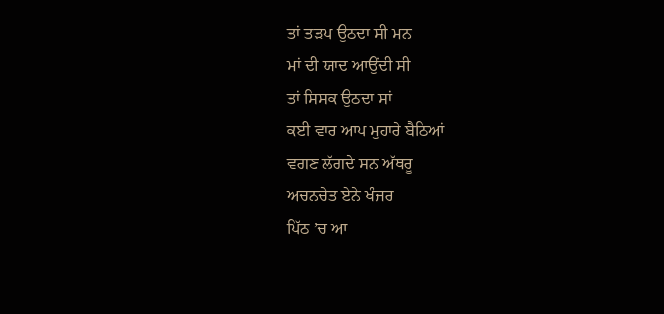ਤਾਂ ਤੜਪ ਉਠਦਾ ਸੀ ਮਨ
ਮਾਂ ਦੀ ਯਾਦ ਆਉਂਦੀ ਸੀ
ਤਾਂ ਸਿਸਕ ਉਠਦਾ ਸਾਂ
ਕਈ ਵਾਰ ਆਪ ਮੁਹਾਰੇ ਬੈਠਿਆਂ
ਵਗਣ ਲੱਗਦੇ ਸਨ ਅੱਥਰੂ
ਅਚਨਚੇਤ ਏਨੇ ਖੰਜਰ
ਪਿੱਠ ’ਚ ਆ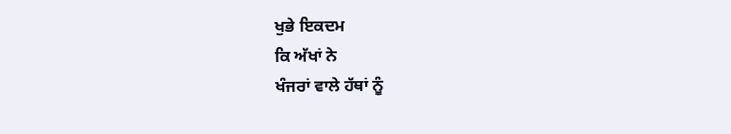ਖੁਭੇ ਇਕਦਮ
ਕਿ ਅੱਖਾਂ ਨੇ
ਖੰਜਰਾਂ ਵਾਲੇ ਹੱਥਾਂ ਨੂੰ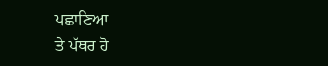ਪਛਾਣਿਆ
ਤੇ ਪੱਥਰ ਹੋ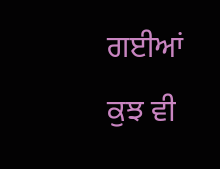ਗਈਆਂ
ਕੁਝ ਵੀ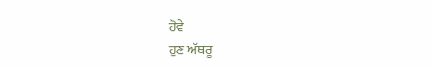ਹੋਵੇ
ਹੁਣ ਅੱਥਰੂ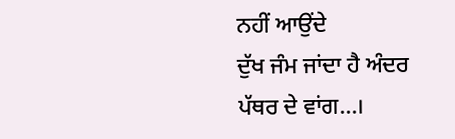ਨਹੀਂ ਆਉਂਦੇ
ਦੁੱਖ ਜੰਮ ਜਾਂਦਾ ਹੈ ਅੰਦਰ
ਪੱਥਰ ਦੇ ਵਾਂਗ...।